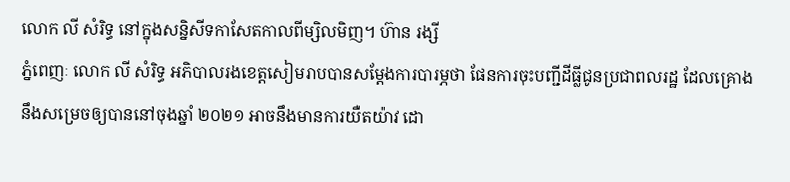លោក លី សំរិទ្ធ នៅក្នុងសន្និសីទកាសែតកាលពីម្សិលមិញ។ ហ៊ាន រង្សី
ភ្នំពេញៈ លោក លី សំរិទ្ធ អភិបាលរងខេត្តសៀមរាបបានសម្តែងការបារម្ភថា ផែនការចុះបញ្ជីដីធ្លីជូនប្រជាពលរដ្ឋ ដែលគ្រោងនឹងសម្រេចឲ្យបាននៅចុងឆ្នាំ ២០២១ អាចនឹងមានការយឺតយ៉ាវ ដោ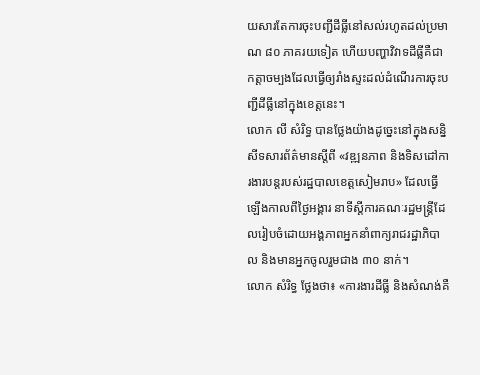យសារតែការចុះបញ្ជីដីធ្លីនៅសល់រហូតដល់ប្រមាណ ៨០ ភាគរយទៀត ហើយបញ្ហាវិវាទដីធ្លីគឺជាកត្តាចម្បងដែលធ្វើឲ្យរាំងស្ទះដល់ដំណើរការចុះបញ្ជីដីធ្លីនៅក្នុងខេត្តនេះ។
លោក លី សំរិទ្ធ បានថ្លែងយ៉ាងដូច្នេះនៅក្នុងសន្និសីទសារព័ត៌មានស្តីពី «វឌ្ឍនភាព និងទិសដៅការងារបន្តរបស់រដ្ឋបាលខេត្តសៀមរាប» ដែលធ្វើឡើងកាលពីថ្ងៃអង្គារ នាទីស្តីការគណៈរដ្ឋមន្ត្រីដែលរៀបចំដោយអង្គភាពអ្នកនាំពាក្យរាជរដ្ឋាភិបាល និងមានអ្នកចូលរួមជាង ៣០ នាក់។
លោក សំរិទ្ធ ថ្លែងថា៖ «ការងារដីធ្លី និងសំណង់គឺ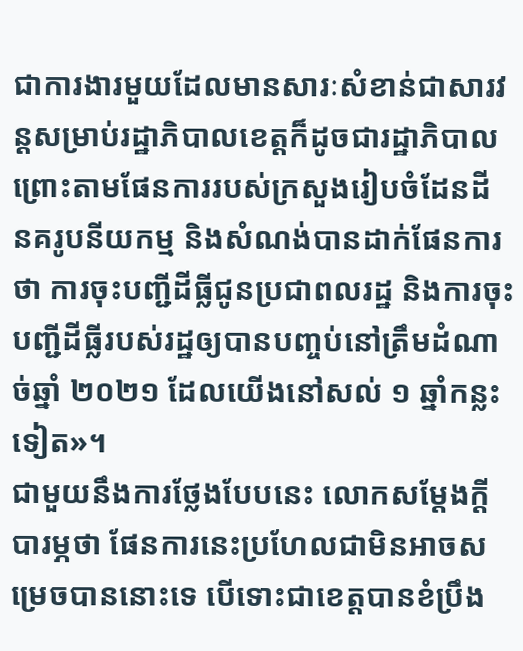ជាការងារមួយដែលមានសារៈសំខាន់ជាសារវន្តសម្រាប់រដ្ឋាភិបាលខេត្តក៏ដូចជារដ្ឋាភិបាល ព្រោះតាមផែនការរបស់ក្រសួងរៀបចំដែនដី នគរូបនីយកម្ម និងសំណង់បានដាក់ផែនការថា ការចុះបញ្ជីដីធ្លីជូនប្រជាពលរដ្ឋ និងការចុះបញ្ជីដីធ្លីរបស់រដ្ឋឲ្យបានបញ្ចប់នៅត្រឹមដំណាច់ឆ្នាំ ២០២១ ដែលយើងនៅសល់ ១ ឆ្នាំកន្លះទៀត»។
ជាមួយនឹងការថ្លែងបែបនេះ លោកសម្តែងក្តីបារម្ភថា ផែនការនេះប្រហែលជាមិនអាចសម្រេចបាននោះទេ បើទោះជាខេត្តបានខំប្រឹង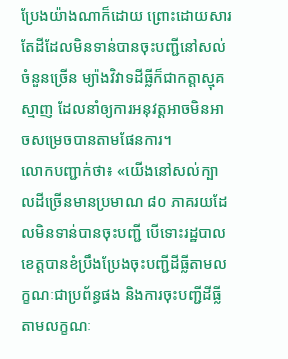ប្រែងយ៉ាងណាក៏ដោយ ព្រោះដោយសារតែដីដែលមិនទាន់បានចុះបញ្ជីនៅសល់ចំនួនច្រើន ម្យ៉ាងវិវាទដីធ្លីក៏ជាកត្តាស្មុគស្មាញ ដែលនាំឲ្យការអនុវត្តអាចមិនអាចសម្រេចបានតាមផែនការ។
លោកបញ្ជាក់ថា៖ «យើងនៅសល់ក្បាលដីច្រើនមានប្រមាណ ៨០ ភាគរយដែលមិនទាន់បានចុះបញ្ជី បើទោះរដ្ឋបាលខេត្តបានខំប្រឹងប្រែងចុះបញ្ជីដីធ្លីតាមលក្ខណៈជាប្រព័ន្ធផង និងការចុះបញ្ជីដីធ្លីតាមលក្ខណៈ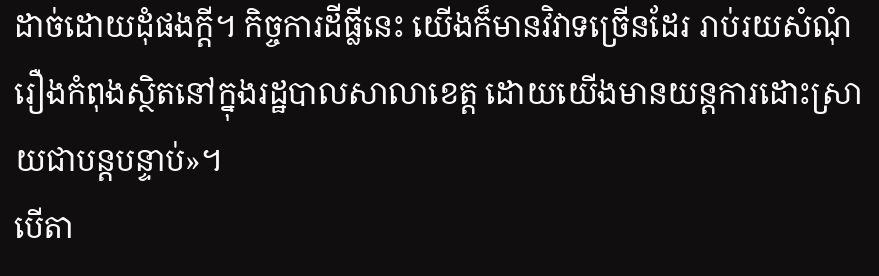ដាច់ដោយដុំផងក្តី។ កិច្ចការដីធ្លីនេះ យើងក៏មានវិវាទច្រើនដែរ រាប់រយសំណុំរឿងកំពុងស្ថិតនៅក្នុងរដ្ឋបាលសាលាខេត្ត ដោយយើងមានយន្តការដោះស្រាយជាបន្តបន្ទាប់»។
បើតា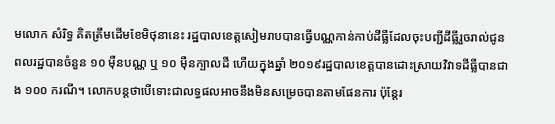មលោក សំរិទ្ធ គិតត្រឹមដើមខែមិថុនានេះ រដ្ឋបាលខេត្តសៀមរាបបានធ្វើបណ្ណកាន់កាប់ដីធ្លីដែលចុះបញ្ជីដីធ្លីរួចរាល់ជូនពលរដ្ឋបានចំនួន ១០ ម៉ឺនបណ្ណ ឬ ១០ ម៉ឺនក្បាលដី ហើយក្នុងឆ្នាំ ២០១៩រដ្ឋបាលខេត្តបានដោះស្រាយវិវាទដីធ្លីបានជាង ១០០ ករណី។ លោកបន្តថាបើទោះជាលទ្ធផលអាចនឹងមិនសម្រេចបានតាមផែនការ ប៉ុន្តែរ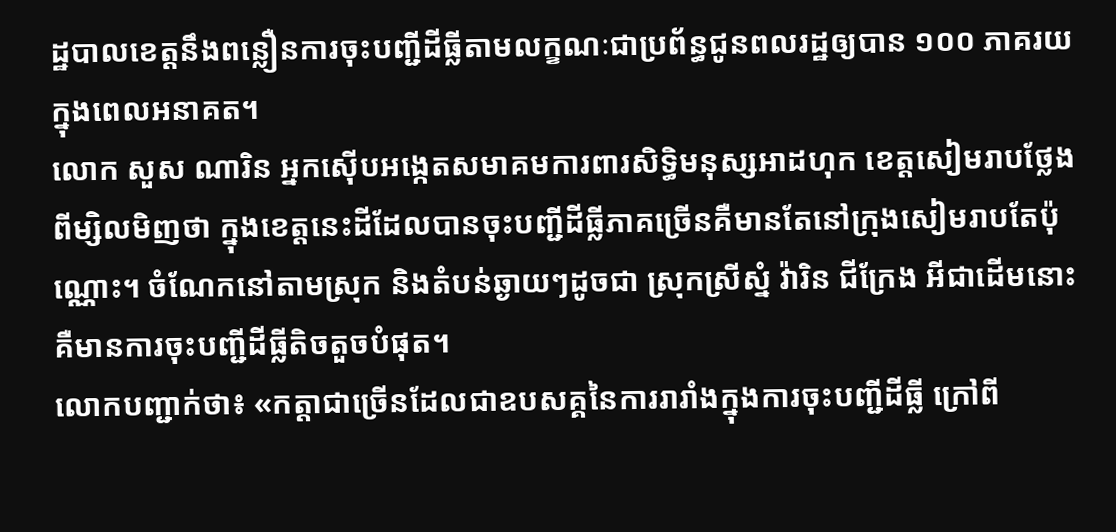ដ្ឋបាលខេត្តនឹងពន្លឿនការចុះបញ្ជីដីធ្លីតាមលក្ខណៈជាប្រព័ន្ធជូនពលរដ្ឋឲ្យបាន ១០០ ភាគរយក្នុងពេលអនាគត។
លោក សួស ណារិន អ្នកស៊ើបអង្កេតសមាគមការពារសិទ្ធិមនុស្សអាដហុក ខេត្តសៀមរាបថ្លែងពីម្សិលមិញថា ក្នុងខេត្តនេះដីដែលបានចុះបញ្ជីដីធ្លីភាគច្រើនគឺមានតែនៅក្រុងសៀមរាបតែប៉ុណ្ណោះ។ ចំណែកនៅតាមស្រុក និងតំបន់ឆ្ងាយៗដូចជា ស្រុកស្រីស្នំ វ៉ារិន ជីក្រែង អីជាដើមនោះគឺមានការចុះបញ្ជីដីធ្លីតិចតួចបំផុត។
លោកបញ្ជាក់ថា៖ «កត្តាជាច្រើនដែលជាឧបសគ្គនៃការរារាំងក្នុងការចុះបញ្ជីដីធ្លី ក្រៅពី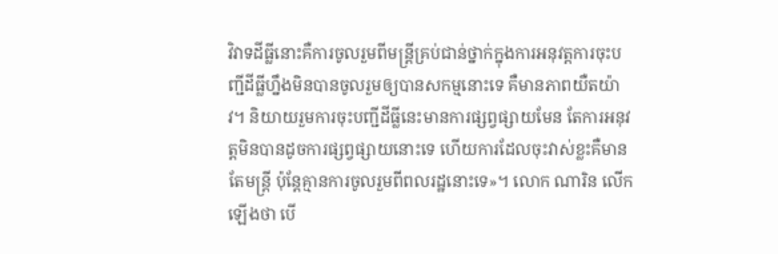វិវាទដីធ្លីនោះគឺការចូលរួមពីមន្ត្រីគ្រប់ជាន់ថ្នាក់ក្នុងការអនុវត្តការចុះបញ្ជីដីធ្លីហ្នឹងមិនបានចូលរួមឲ្យបានសកម្មនោះទេ គឺមានភាពយឺតយ៉ាវ។ និយាយរួមការចុះបញ្ជីដីធ្លីនេះមានការផ្សព្វផ្សាយមែន តែការអនុវត្តមិនបានដូចការផ្សព្វផ្សាយនោះទេ ហើយការដែលចុះវាស់ខ្លះគឺមានតែមន្ត្រី ប៉ុន្តែគ្មានការចូលរួមពីពលរដ្ឋនោះទេ»។ លោក ណារិន លើកឡើងថា បើ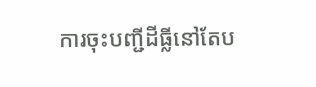ការចុះបញ្ជីដីធ្លីនៅតែប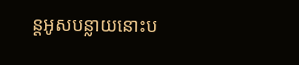ន្តអូសបន្លាយនោះប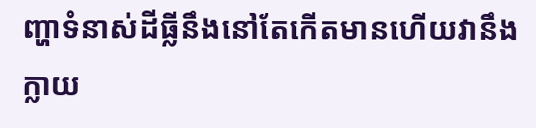ញ្ហាទំនាស់ដីធ្លីនឹងនៅតែកើតមានហើយវានឹងក្លាយ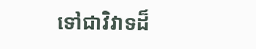ទៅជាវិវាទដ៏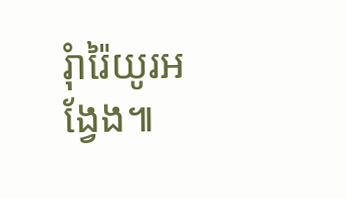រុំារ៉ៃយូរអង្វែង៕